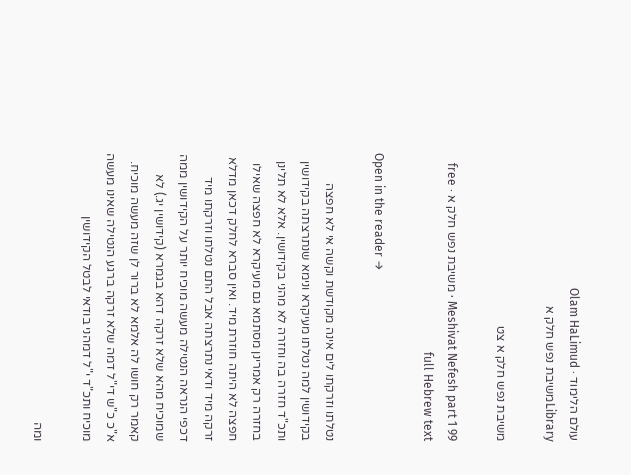עולם הלימוד · Olam HaLimud
Libraryמשיבת נפש חלק א

משיבת נפש חלק א צט

Meshivat Nefesh part 1 99 · משיבת נפש חלק א · free full Hebrew text

Open in the reader →

נטלתו וזרקתו לים אינה מקודשת וקשה אי לא חפצה בקידושין למה נטלתו מעיקרא ונימא שנתרצתה בקידושין ותכ"ד חזרה בה וחזרה לא מהני בקידושין. אלא לא תלינן בחזרה רק אמרינן מסתמא גם מעיקרא לא חפצה שאילו חפצה לא היתה חוזרת מיד. ואין סברא לחלק דכאן מדלא זרקה מיד ודאי נתרצתה אבל התם נטלתו וזרקתו מיד דכפי הנראה הנטילה מעשה מוכיח יותר על הקידושין ממה שמוכיח מהא שלא זרקה דהא בגמרא (קידושין יג.) לא קאמר רק חושו לה אלמא לא ברור לן שזה מעשה מוכיח. א"כ כ"ש די"ל דמה שלא זרקה ברגע הנטילה שאינו מעשה מוכיח ותכ"ד י"ל דמהני בודאי לבטל הקידושין

ומה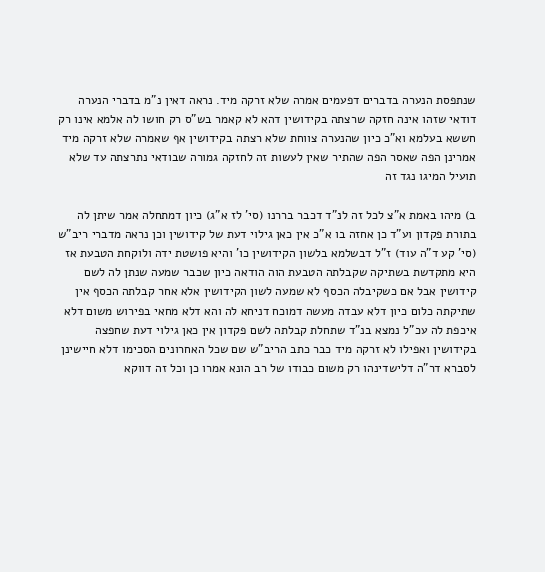שנתפסת הנערה בדברים דפעמים אמרה שלא זרקה מיד. נראה דאין נ"מ בדברי הנערה דודאי שזהו אינה חזקה שרצתה בקידושין דהא לא קאמר בש"ס רק חושו לה אלמא אינו רק חששא בעלמא וא"כ כיון שהנערה צווחת שלא רצתה בקידושין אף שאמרה שלא זרקה מיד אמרינן הפה שאסר הפה שהתיר שאין לעשות זה לחזקה גמורה שבודאי נתרצתה עד שלא תועיל המיגו נגד זה

ב) מיהו באמת א"צ לכל זה לנ"ד דכבר בררנו (סי' לז א"ג) כיון דמתחלה אמר שיתן לה בתורת פקדון וע"ד כן אחזה בו א"כ אין כאן גילוי דעת של קידושין וכן נראה מדברי ריב"ש (סי' קע ד"ה עוד) ז"ל דבשלמא בלשון הקידושין כו' והיא פושטת ידה ולוקחת הטבעת אז היא מתקדשת בשתיקה שקבלתה הטבעת הוה הודאה כיון שכבר שמעה שנתן לה לשם קידושין אבל אם כשקיבלה הכסף לא שמעה לשון הקידושין אלא אחר קבלתה הכסף אין שתיקתה כלום כיון דלא עבדה מעשה דמוכח דניחא לה והא דלא מחאי בפירוש משום דלא איכפת לה עכ"ל נמצא בנ"ד שתחלת קבלתה לשם פקדון אין כאן גילוי דעת שחפצה בקידושין ואפילו לא זרקה מיד כבר כתב הריב"ש שם שכל האחרונים הסכימו דלא חיישינן לסברא דר"ה דלישדינהו רק משום כבודו של רב הונא אמרו כן וכל זה דווקא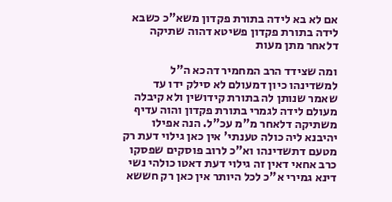אם לא בא לידה בתורת פקדון משא"כ כשבא לידה בתורת פקדון פשיטא דהוה שתיקה דלאחר מתן מעות

ומה שצידד הרב המחמיר דהכא ה"ל למשדינהו כיון דמעולם לא סילק ידו עד שאמר שנותן לה בתורת קידושין ולא קיבלה מעולם לידה לגמרי בתורת פקדון והוה עדיף משתיקה דלאחר מ"מ עכ"ל. הנה אפילו יהיבנא ליה כולה טענתי' אין כאן גילוי דעת רק מטעם דתשדינהו וא"כ לרוב פוסקים שפסקו כרב אחאי דאין זה גילוי דעת דאטו כולהי נשי דינא גמירי א"כ לכל היותר אין כאן רק חששא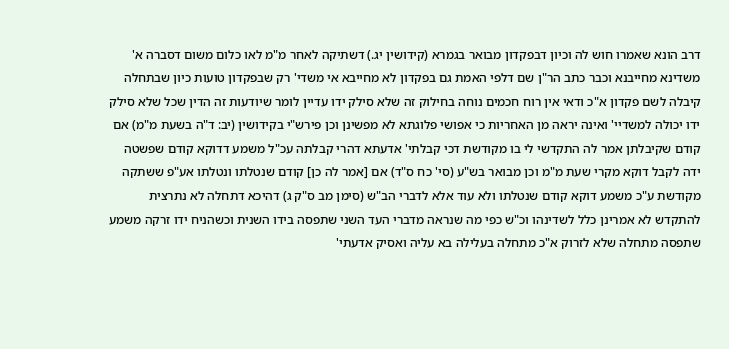דרב הונא שאמרו חוש לה וכיון דבפקדון מבואר בגמרא (קידושין יג.) דשתיקה לאחר מ"מ לאו כלום משום דסברה א' משדינא מחייבנא וכבר כתב הר"ן שם דלפי האמת גם בפקדון לא מחייבא אי משדי' רק שבפקדון טועות כיון שבתחלה קיבלה לשם פקדון א"כ ודאי אין רוח חכמים נוחה בחילוק זה שלא סילק ידו עדיין לומר שיודעות זה הדין שכל שלא סילק ידו יכולה למשדיי' ואינה יראה מן האחריות כי אפושי פלוגתא לא מפשינן וכן פירש"י בקידושין (יב: ד"ה בשעת מ"מ) אם קודם שקיבלתן אמר לה התקדשי לי בו מקודשת דכי קבלתי' אדעתא דהרי קבלתה עכ"ל משמע דדוקא קודם שפשטה ידה לקבל דוקא מקרי שעת מ"מ וכן מבואר בש"ע (סי' כח ס"ד) אם [אמר לה כן] קודם שנטלתו ונטלתו אע"פ ששתקה מקודשת ע"כ משמע דוקא קודם שנטלתו ולא עוד אלא לדברי הב"ש (סימן מב ס"ק ג) דהיכא דתחלה לא נתרצית להתקדש לא אמרינן כלל לשדינהו וכ"ש כפי מה שנראה מדברי העד השני שתפסה בידו השנית וכשהניח ידו זרקה משמע שתפסה מתחלה שלא לזרוק א"כ מתחלה בעלילה בא עליה ואסיק אדעתי'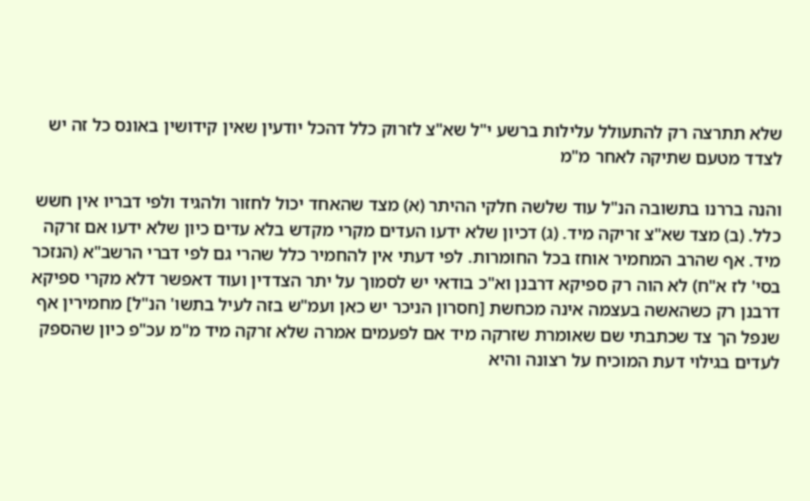שלא תתרצה רק להתעולל עלילות ברשע י"ל שא"צ לזרוק כלל דהכל יודעין שאין קידושין באונס כל זה יש לצדד מטעם שתיקה לאחר מ"מ

והנה בררנו בתשובה הנ"ל עוד שלשה חלקי ההיתר (א) מצד שהאחד יכול לחזור ולהגיד ולפי דבריו אין חשש כלל. (ב) מצד שא"צ זריקה מיד. (ג) דכיון שלא ידעו העדים מקרי מקדש בלא עדים כיון שלא ידעו אם זרקה מיד. אף שהרב המחמיר אוחז בכל החומרות. לפי דעתי אין להחמיר כלל שהרי גם לפי דברי הרשב"א (הנזכר בסי' לז א"ח) לא הוה רק ספיקא דרבנן וא"כ בודאי יש לסמוך על יתר הצדדין ועוד דאפשר דלא מקרי ספיקא דרבנן רק כשהאשה בעצמה אינה מכחשת [חסרון הניכר יש כאן ועמ"ש בזה לעיל בתשו' הנ"ל] מחמירין אף שנפל הך צד שכתבתי שם שאומרת שזרקה מיד אם לפעמים אמרה שלא זרקה מיד מ"מ עכ"פ כיון שהספק לעדים בגילוי דעת המוכיח על רצונה והיא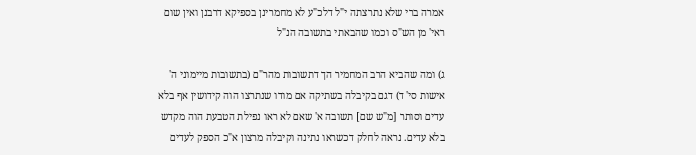אמרה ברי שלא נתרצתה י"ל דלכ"ע לא מחמרינן בספיקא דרבנן ואין שום ראי' מן הש"ס וכמו שהבאתי בתשובה הנ"ל

ג) ומה שהביא הרב המחמיר הך דתשובות מהר"ם (בתשובות מיימוני ה' אישות סי' ד) דגם בקיבלה בשתיקה אם מודו שנתרצו הוה קידושין אף בלא עדים וסותר [מ"ש שם] תשובה א' שאם לא ראו נפילת הטבעת הוה מקדש בלא עדים. נראה לחלק דכשראו נתינה וקיבלה מרצון א"כ הספק לעדים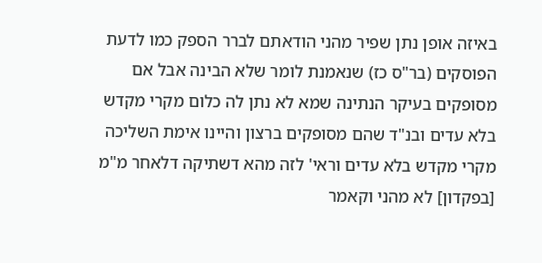באיזה אופן נתן שפיר מהני הודאתם לברר הספק כמו לדעת הפוסקים (בר"ס כז) שנאמנת לומר שלא הבינה אבל אם מסופקים בעיקר הנתינה שמא לא נתן לה כלום מקרי מקדש בלא עדים ובנ"ד שהם מסופקים ברצון והיינו אימת השליכה מקרי מקדש בלא עדים וראי' לזה מהא דשתיקה דלאחר מ"מ [בפקדון] לא מהני וקאמר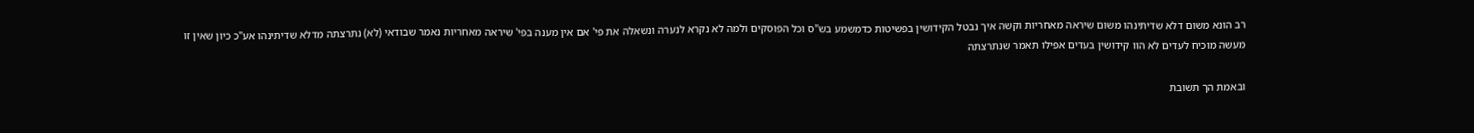רב הונא משום דלא שדיתינהו משום שיראה מאחריות וקשה איך נבטל הקידושין בפשיטות כדמשמע בש"ס וכל הפוסקים ולמה לא נקרא לנערה ונשאלה את פי' אם אין מענה בפי' שיראה מאחריות נאמר שבודאי (לא) נתרצתה מדלא שדיתינהו אע"כ כיון שאין זו מעשה מוכיח לעדים לא הוו קידושין בעדים אפילו תאמר שנתרצתה

ובאמת הך תשובת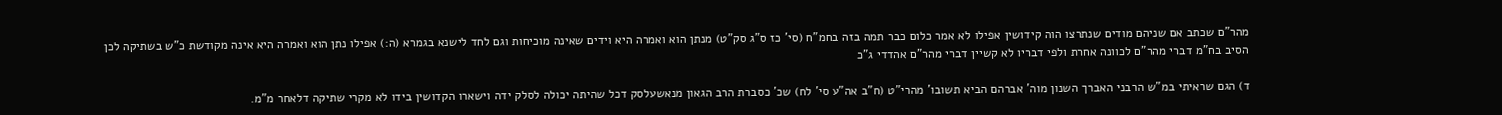מהר"ם שכתב אם שניהם מודים שנתרצו הוה קידושין אפילו לא אמר כלום כבר תמה בזה בחמ"ח (סי' כז ס"ג סק"ט) מנתן הוא ואמרה היא וידים שאינה מוכיחות וגם לחד לישנא בגמרא (ה:) אפילו נתן הוא ואמרה היא אינה מקודשת כ"ש בשתיקה לכן הסיב בח"מ דברי מהר"ם לכוונה אחרת ולפי דבריו לא קשיין דברי מהר"ם אהדדי ג"כ

ד) הגם שראיתי במ"ש הרבני האברך השנון מוה' אברהם הביא תשובו' מהרי"ט (ח"ב אה"ע סי' לח) שכ' כסברת הרב הגאון מנאשעלסק דכל שהיתה יכולה לסלק ידה וישארו הקדושין בידו לא מקרי שתיקה דלאחר מ"מ.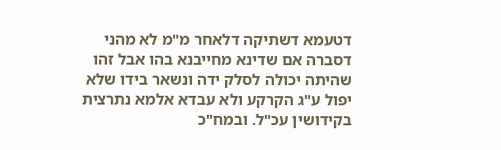דטעמא דשתיקה דלאחר מ"מ לא מהני דסברה אם שדינא מחייבנא בהו אבל זהו שהיתה יכולה לסלק ידה ונשאר בידו שלא יפול ע"ג הקרקע ולא עבדא אלמא נתרצית בקידושין עכ"ל. ובמח"כ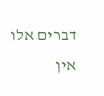דברים אלו אין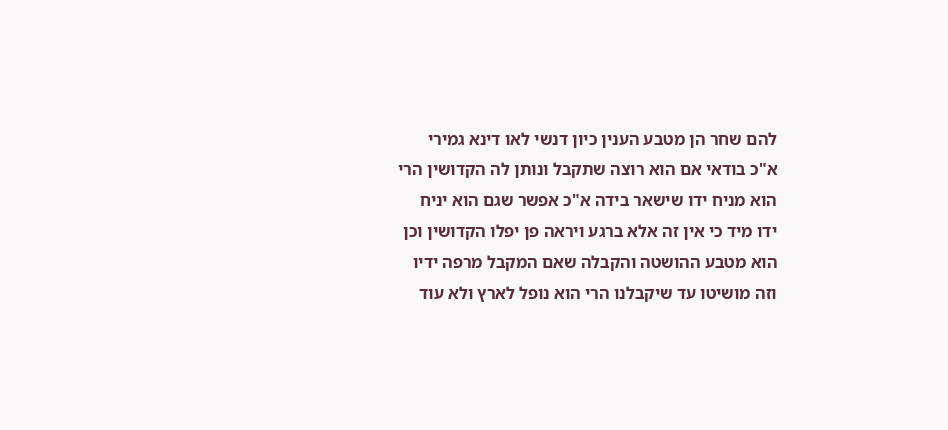להם שחר הן מטבע הענין כיון דנשי לאו דינא גמירי א"כ בודאי אם הוא רוצה שתקבל ונותן לה הקדושין הרי הוא מניח ידו שישאר בידה א"כ אפשר שגם הוא יניח ידו מיד כי אין זה אלא ברגע ויראה פן יפלו הקדושין וכן הוא מטבע ההושטה והקבלה שאם המקבל מרפה ידיו וזה מושיטו עד שיקבלנו הרי הוא נופל לארץ ולא עוד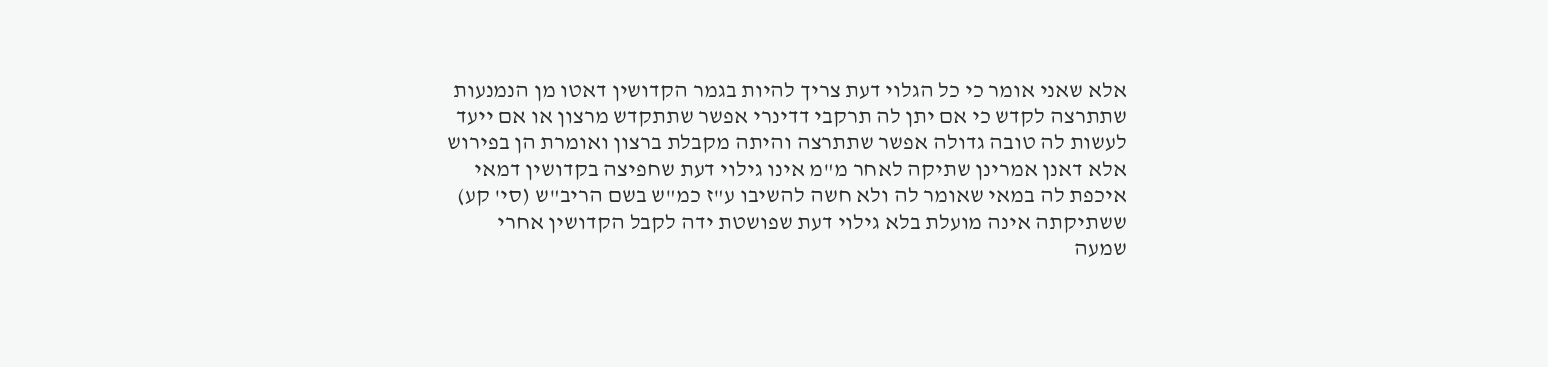אלא שאני אומר כי כל הגלוי דעת צריך להיות בגמר הקדושין דאטו מן הנמנעות שתתרצה לקדש כי אם יתן לה תרקבי דדינרי אפשר שתתקדש מרצון או אם ייעד לעשות לה טובה גדולה אפשר שתתרצה והיתה מקבלת ברצון ואומרת הן בפירוש אלא דאנן אמרינן שתיקה לאחר מ"מ אינו גילוי דעת שחפיצה בקדושין דמאי איכפת לה במאי שאומר לה ולא חשה להשיבו ע"ז כמ"ש בשם הריב"ש (סי' קע) ששתיקתה אינה מועלת בלא גילוי דעת שפושטת ידה לקבל הקדושין אחרי שמעה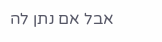אבל אם נתן לה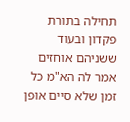תחילה בתורת פקדון ובעוד ששניהם אוחזים אמר לה הא"מ כל זמן שלא סיים אופן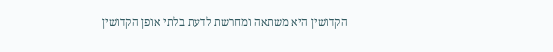הקדושין היא משתאה ומחרשת לדעת בלתי אופן הקדושין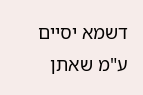דשמא יסיים ע"מ שאתן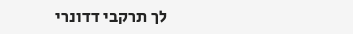לך תרקבי דדונרי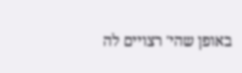באופן שהי' רצויים לה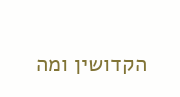הקדושין ומה